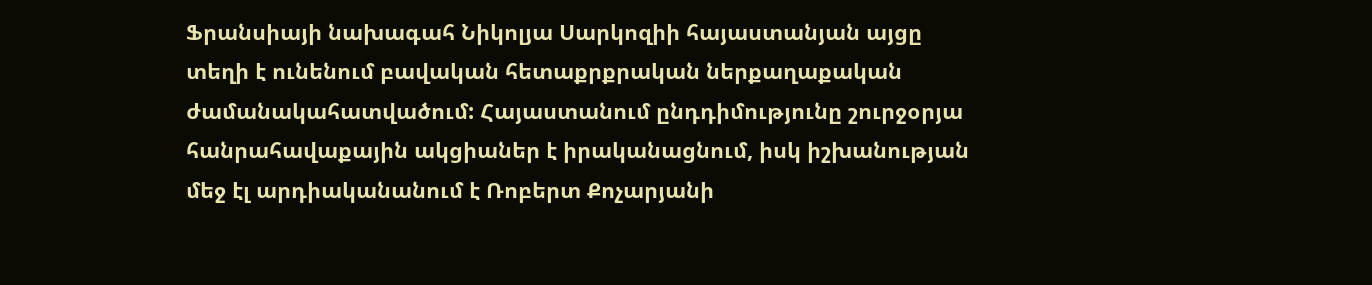Ֆրանսիայի նախագահ Նիկոլյա Սարկոզիի հայաստանյան այցը տեղի է ունենում բավական հետաքրքրական ներքաղաքական ժամանակահատվածում: Հայաստանում ընդդիմությունը շուրջօրյա հանրահավաքային ակցիաներ է իրականացնում, իսկ իշխանության մեջ էլ արդիականանում է Ռոբերտ Քոչարյանի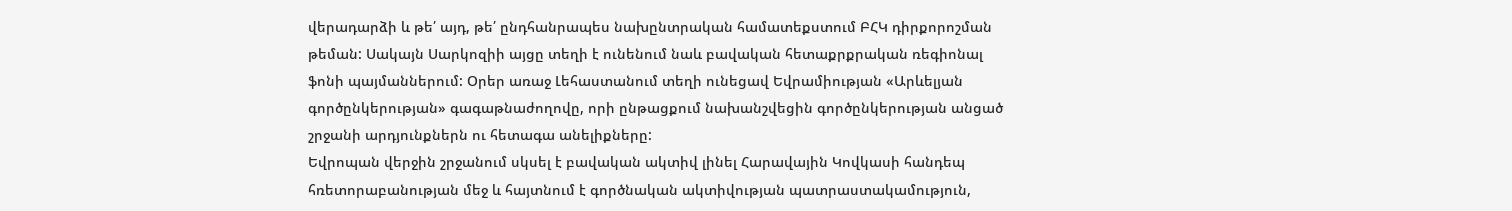վերադարձի և թե՛ այդ, թե՛ ընդհանրապես նախընտրական համատեքստում ԲՀԿ դիրքորոշման թեման: Սակայն Սարկոզիի այցը տեղի է ունենում նաև բավական հետաքրքրական ռեգիոնալ ֆոնի պայմաններում: Օրեր առաջ Լեհաստանում տեղի ունեցավ Եվրամիության «Արևելյան գործընկերության» գագաթնաժողովը, որի ընթացքում նախանշվեցին գործընկերության անցած շրջանի արդյունքներն ու հետագա անելիքները:
Եվրոպան վերջին շրջանում սկսել է բավական ակտիվ լինել Հարավային Կովկասի հանդեպ հռետորաբանության մեջ և հայտնում է գործնական ակտիվության պատրաստակամություն,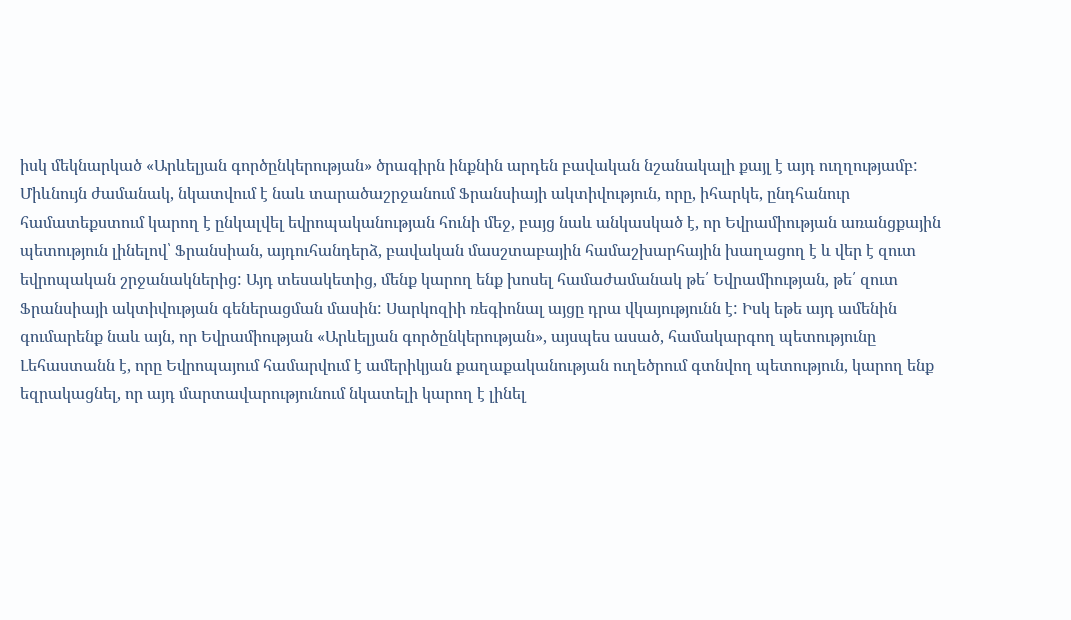իսկ մեկնարկած «Արևելյան գործընկերության» ծրագիրն ինքնին արդեն բավական նշանակալի քայլ է այդ ուղղությամբ: Միևնույն ժամանակ, նկատվում է նաև տարածաշրջանում Ֆրանսիայի ակտիվություն, որը, իհարկե, ընդհանուր համատեքստում կարող է ընկալվել եվրոպականության հունի մեջ, բայց նաև անկասկած է, որ Եվրամիության առանցքային պետություն լինելով՝ Ֆրանսիան, այդուհանդերձ, բավական մասշտաբային համաշխարհային խաղացող է և վեր է զուտ եվրոպական շրջանակներից: Այդ տեսակետից, մենք կարող ենք խոսել համաժամանակ թե՛ Եվրամիության, թե՛ զուտ Ֆրանսիայի ակտիվության գեներացման մասին: Սարկոզիի ռեգիոնալ այցը դրա վկայությունն է: Իսկ եթե այդ ամենին գումարենք նաև այն, որ Եվրամիության «Արևելյան գործընկերության», այսպես ասած, համակարգող պետությունը Լեհաստանն է, որը Եվրոպայում համարվում է ամերիկյան քաղաքականության ուղեծրում գտնվող պետություն, կարող ենք եզրակացնել, որ այդ մարտավարությունում նկատելի կարող է լինել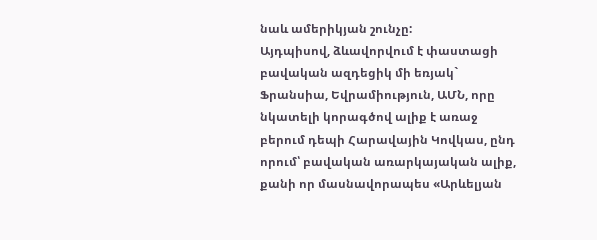նաև ամերիկյան շունչը:
Այդպիսով, ձևավորվում է փաստացի բավական ազդեցիկ մի եռյակ` Ֆրանսիա, Եվրամիություն, ԱՄՆ, որը նկատելի կորագծով ալիք է առաջ բերում դեպի Հարավային Կովկաս, ընդ որում՝ բավական առարկայական ալիք, քանի որ մասնավորապես «Արևելյան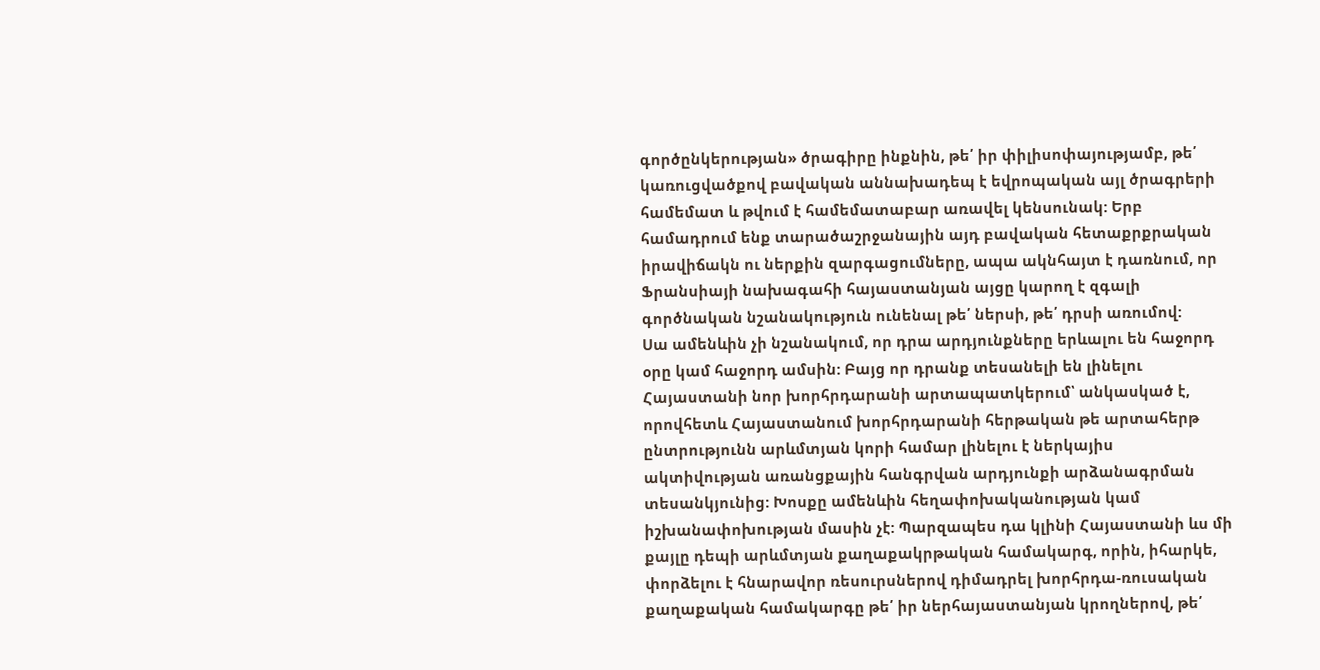գործընկերության» ծրագիրը ինքնին, թե՛ իր փիլիսոփայությամբ, թե՛ կառուցվածքով բավական աննախադեպ է եվրոպական այլ ծրագրերի համեմատ և թվում է համեմատաբար առավել կենսունակ: Երբ համադրում ենք տարածաշրջանային այդ բավական հետաքրքրական իրավիճակն ու ներքին զարգացումները, ապա ակնհայտ է դառնում, որ Ֆրանսիայի նախագահի հայաստանյան այցը կարող է զգալի գործնական նշանակություն ունենալ թե՛ ներսի, թե՛ դրսի առումով:
Սա ամենևին չի նշանակում, որ դրա արդյունքները երևալու են հաջորդ օրը կամ հաջորդ ամսին: Բայց որ դրանք տեսանելի են լինելու Հայաստանի նոր խորհրդարանի արտապատկերում՝ անկասկած է, որովհետև Հայաստանում խորհրդարանի հերթական թե արտահերթ ընտրությունն արևմտյան կորի համար լինելու է ներկայիս ակտիվության առանցքային հանգրվան արդյունքի արձանագրման տեսանկյունից: Խոսքը ամենևին հեղափոխականության կամ իշխանափոխության մասին չէ: Պարզապես դա կլինի Հայաստանի ևս մի քայլը դեպի արևմտյան քաղաքակրթական համակարգ, որին, իհարկե, փորձելու է հնարավոր ռեսուրսներով դիմադրել խորհրդա-ռուսական քաղաքական համակարգը թե՛ իր ներհայաստանյան կրողներով, թե՛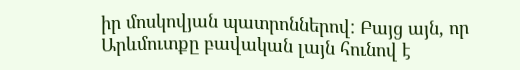իր մոսկովյան պատրոններով: Բայց այն, որ Արևմուտքը բավական լայն հունով է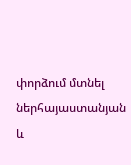փորձում մտնել ներհայաստանյան և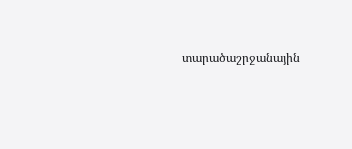տարածաշրջանային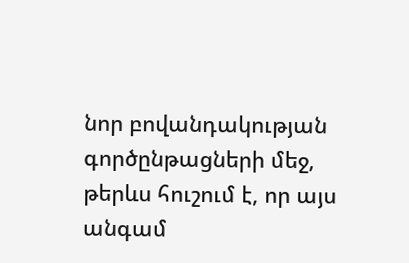նոր բովանդակության գործընթացների մեջ, թերևս հուշում է, որ այս անգամ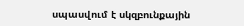սպասվում է սկզբունքային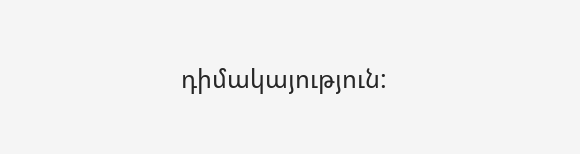դիմակայություն: